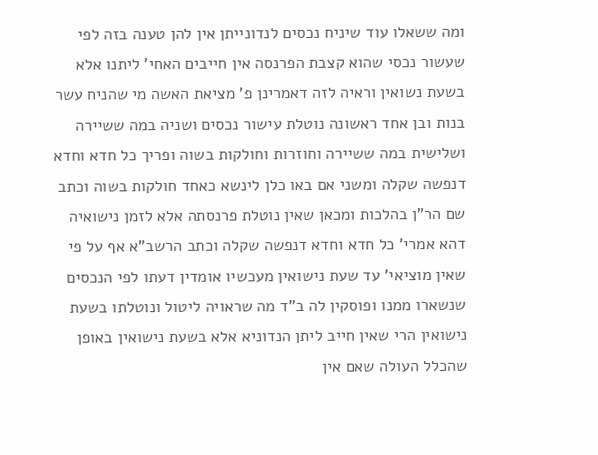ומה ששאלו עוד שיניח נכסים לנדונייתן אין להן טענה בזה לפי שעשור נכסי שהוא קצבת הפרנסה אין חייבים האחי' ליתנו אלא בשעת נשואין וראיה לזה דאמרינן פ' מציאת האשה מי שהניח עשר בנות ובן אחד ראשונה נוטלת עישור נכסים ושניה במה ששיירה ושלישית במה ששיירה וחוזרות וחולקות בשוה ופריך כל חדא וחדא דנפשה שקלה ומשני אם באו כלן לינשא כאחד חולקות בשוה וכתב שם הר"ן בהלכות ומכאן שאין נוטלת פרנסתה אלא לזמן נישואיה דהא אמרי' כל חדא וחדא דנפשה שקלה וכתב הרשב"א אף על פי שאין מוציאי' עד שעת נישואין מעכשיו אומדין דעתו לפי הנכסים שנשארו ממנו ופוסקין לה ב"ד מה שראויה ליטול ונוטלתו בשעת נישואין הרי שאין חייב ליתן הנדוניא אלא בשעת נישואין באופן שהכלל העולה שאם אין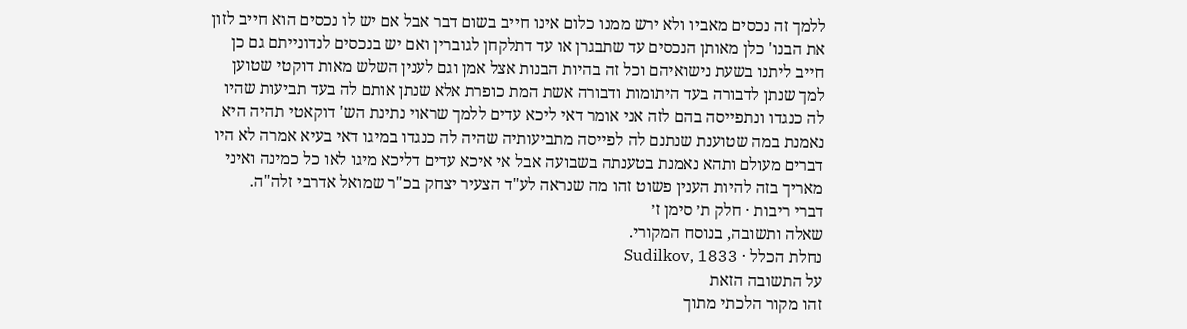ללמך זה נכסים מאביו ולא ירש ממנו כלום אינו חייב בשום דבר אבל אם יש לו נכסים הוא חייב לזון את הבנו' כלן מאותן הנכסים עד שתבגרן או עד דתלקחן לגוברין ואם יש בנכסים לנדונייתם גם כן חייב ליתנו בשעת נישואיהם וכל זה בהיות הבנות אצל אמן וגם לענין השלש מאות דוקטי שטוען למך שנתן לדבורה בעד היתומות ודבורה אשת המת כופרת אלא שנתן אותם לה בעד תביעות שהיו לה כנגדו ונתפייסה בהם לזה אני אומר דאי ליכא עדים ללמך שראוי נתינת הש' דוקאטי תהיה היא נאמנת במה שטוענת שנתנם לה לפייסה מתביעותיה שהיה לה כנגדו במיגו דאי בעיא אמרה לא היו דברים מעולם ותהא נאמנת בטענתה בשבועה אבל אי איכא עדים דליכא מיגו לאו כל כמינה ואיני מאריך בזה להיות הענין פשוט זהו מה שנראה לע"ד הצעיר יצחק בכ"ר שמואל אדרבי זלה"ה.
דברי ריבות · חלק ת׳ סימן ז׳
שאלה ותשובה, בנוסח המקורי.
נחלת הכלל · Sudilkov, 1833
על התשובה הזאת
זהו מקור הלכתי מתוך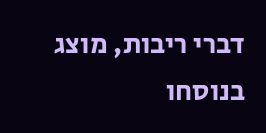דברי ריבות, מוצג בנוסחו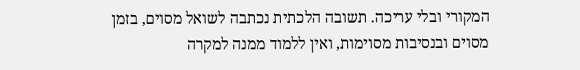המקורי ובלי עריכה. תשובה הלכתית נכתבה לשואל מסוים, בזמן מסוים ובנסיבות מסוימות, ואין ללמוד ממנה למקרה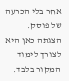אחר בלי הכרעה של פוסק. הצגתה כאן היא לצורך לימוד המקור בלבד.